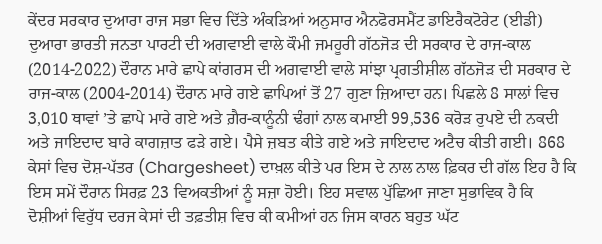ਕੇਂਦਰ ਸਰਕਾਰ ਦੁਆਰਾ ਰਾਜ ਸਭਾ ਵਿਚ ਦਿੱਤੇ ਅੰਕੜਿਆਂ ਅਨੁਸਾਰ ਐਨਫੋਰਸਮੈਂਟ ਡਾਇਰੈਕਟੋਰੇਟ (ਈਡੀ) ਦੁਆਰਾ ਭਾਰਤੀ ਜਨਤਾ ਪਾਰਟੀ ਦੀ ਅਗਵਾਈ ਵਾਲੇ ਕੌਮੀ ਜਮਹੂਰੀ ਗੱਠਜੋੜ ਦੀ ਸਰਕਾਰ ਦੇ ਰਾਜ-ਕਾਲ (2014-2022) ਦੌਰਾਨ ਮਾਰੇ ਛਾਪੇ ਕਾਂਗਰਸ ਦੀ ਅਗਵਾਈ ਵਾਲੇ ਸਾਂਝਾ ਪ੍ਰਗਤੀਸ਼ੀਲ ਗੱਠਜੋੜ ਦੀ ਸਰਕਾਰ ਦੇ ਰਾਜ-ਕਾਲ (2004-2014) ਦੌਰਾਨ ਮਾਰੇ ਗਏ ਛਾਪਿਆਂ ਤੋਂ 27 ਗੁਣਾ ਜ਼ਿਆਦਾ ਹਨ। ਪਿਛਲੇ 8 ਸਾਲਾਂ ਵਿਚ 3,010 ਥਾਵਾਂ ’ਤੇ ਛਾਪੇ ਮਾਰੇ ਗਏ ਅਤੇ ਗ਼ੈਰ-ਕਾਨੂੰਨੀ ਢੰਗਾਂ ਨਾਲ ਕਮਾਈ 99,536 ਕਰੋੜ ਰੁਪਏ ਦੀ ਨਕਦੀ ਅਤੇ ਜਾਇਦਾਦ ਬਾਰੇ ਕਾਗਜ਼ਾਤ ਫੜੇ ਗਏ। ਪੈਸੇ ਜ਼ਬਤ ਕੀਤੇ ਗਏ ਅਤੇ ਜਾਇਦਾਦ ਅਟੈਚ ਕੀਤੀ ਗਈ। 868 ਕੇਸਾਂ ਵਿਚ ਦੋਸ਼-ਪੱਤਰ (Chargesheet) ਦਾਖ਼ਲ ਕੀਤੇ ਪਰ ਇਸ ਦੇ ਨਾਲ ਨਾਲ ਫ਼ਿਕਰ ਦੀ ਗੱਲ ਇਹ ਹੈ ਕਿ ਇਸ ਸਮੇਂ ਦੌਰਾਨ ਸਿਰਫ਼ 23 ਵਿਅਕਤੀਆਂ ਨੂੰ ਸਜ਼ਾ ਹੋਈ। ਇਹ ਸਵਾਲ ਪੁੱਛਿਆ ਜਾਣਾ ਸੁਭਾਵਿਕ ਹੈ ਕਿ ਦੋਸ਼ੀਆਂ ਵਿਰੁੱਧ ਦਰਜ ਕੇਸਾਂ ਦੀ ਤਫ਼ਤੀਸ਼ ਵਿਚ ਕੀ ਕਮੀਆਂ ਹਨ ਜਿਸ ਕਾਰਨ ਬਹੁਤ ਘੱਟ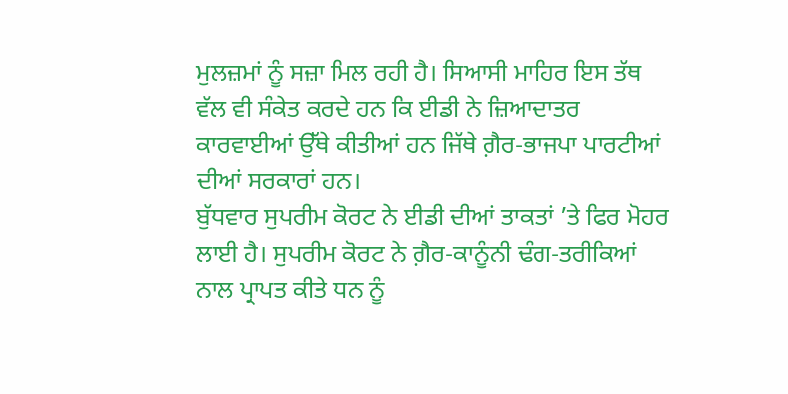ਮੁਲਜ਼ਮਾਂ ਨੂੰ ਸਜ਼ਾ ਮਿਲ ਰਹੀ ਹੈ। ਸਿਆਸੀ ਮਾਹਿਰ ਇਸ ਤੱਥ ਵੱਲ ਵੀ ਸੰਕੇਤ ਕਰਦੇ ਹਨ ਕਿ ਈਡੀ ਨੇ ਜ਼ਿਆਦਾਤਰ ਕਾਰਵਾਈਆਂ ਉੱਥੇ ਕੀਤੀਆਂ ਹਨ ਜਿੱਥੇ ਗ਼ੈਰ-ਭਾਜਪਾ ਪਾਰਟੀਆਂ ਦੀਆਂ ਸਰਕਾਰਾਂ ਹਨ।
ਬੁੱਧਵਾਰ ਸੁਪਰੀਮ ਕੋਰਟ ਨੇ ਈਡੀ ਦੀਆਂ ਤਾਕਤਾਂ ’ਤੇ ਫਿਰ ਮੋਹਰ ਲਾਈ ਹੈ। ਸੁਪਰੀਮ ਕੋਰਟ ਨੇ ਗ਼ੈਰ-ਕਾਨੂੰਨੀ ਢੰਗ-ਤਰੀਕਿਆਂ ਨਾਲ ਪ੍ਰਾਪਤ ਕੀਤੇ ਧਨ ਨੂੰ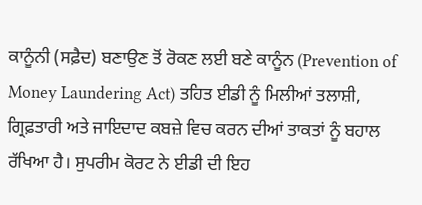ਕਾਨੂੰਨੀ (ਸਫ਼ੈਦ) ਬਣਾਉਣ ਤੋਂ ਰੋਕਣ ਲਈ ਬਣੇ ਕਾਨੂੰਨ (Prevention of Money Laundering Act) ਤਹਿਤ ਈਡੀ ਨੂੰ ਮਿਲੀਆਂ ਤਲਾਸ਼ੀ, ਗ੍ਰਿਫ਼ਤਾਰੀ ਅਤੇ ਜਾਇਦਾਦ ਕਬਜ਼ੇ ਵਿਚ ਕਰਨ ਦੀਆਂ ਤਾਕਤਾਂ ਨੂੰ ਬਹਾਲ ਰੱਖਿਆ ਹੈ। ਸੁਪਰੀਮ ਕੋਰਟ ਨੇ ਈਡੀ ਦੀ ਇਹ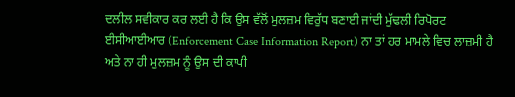ਦਲੀਲ ਸਵੀਕਾਰ ਕਰ ਲਈ ਹੈ ਕਿ ਉਸ ਵੱਲੋਂ ਮੁਲਜ਼ਮ ਵਿਰੁੱਧ ਬਣਾਈ ਜਾਂਦੀ ਮੁੱਢਲੀ ਰਿਪੋਰਟ ਈਸੀਆਈਆਰ (Enforcement Case Information Report) ਨਾ ਤਾਂ ਹਰ ਮਾਮਲੇ ਵਿਚ ਲਾਜ਼ਮੀ ਹੈ ਅਤੇ ਨਾ ਹੀ ਮੁਲਜ਼ਮ ਨੂੰ ਉਸ ਦੀ ਕਾਪੀ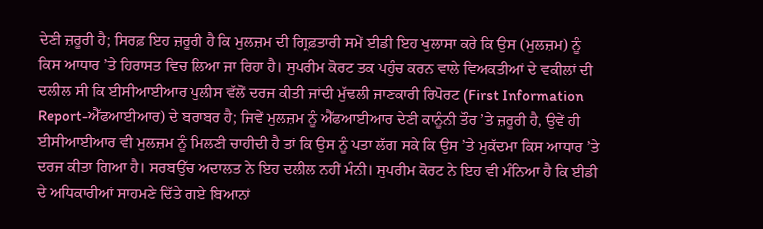ਦੇਣੀ ਜ਼ਰੂਰੀ ਹੈ; ਸਿਰਫ਼ ਇਹ ਜ਼ਰੂਰੀ ਹੈ ਕਿ ਮੁਲਜ਼ਮ ਦੀ ਗ੍ਰਿਫ਼ਤਾਰੀ ਸਮੇਂ ਈਡੀ ਇਹ ਖੁਲਾਸਾ ਕਰੇ ਕਿ ਉਸ (ਮੁਲਜ਼ਮ) ਨੂੰ ਕਿਸ ਆਧਾਰ ’ਤੇ ਹਿਰਾਸਤ ਵਿਚ ਲਿਆ ਜਾ ਰਿਹਾ ਹੈ। ਸੁਪਰੀਮ ਕੋਰਟ ਤਕ ਪਹੁੰਚ ਕਰਨ ਵਾਲੇ ਵਿਅਕਤੀਆਂ ਦੇ ਵਕੀਲਾਂ ਦੀ ਦਲੀਲ ਸੀ ਕਿ ਈਸੀਆਈਆਰ ਪੁਲੀਸ ਵੱਲੋਂ ਦਰਜ ਕੀਤੀ ਜਾਂਦੀ ਮੁੱਢਲੀ ਜਾਣਕਾਰੀ ਰਿਪੋਰਟ (First Information Report-ਐੱਫਆਈਆਰ) ਦੇ ਬਰਾਬਰ ਹੈ; ਜਿਵੇਂ ਮੁਲਜ਼ਮ ਨੂੰ ਐੱਫਆਈਆਰ ਦੇਣੀ ਕਾਨੂੰਨੀ ਤੌਰ ’ਤੇ ਜ਼ਰੂਰੀ ਹੈ, ਉਵੇਂ ਹੀ ਈਸੀਆਈਆਰ ਵੀ ਮੁਲਜ਼ਮ ਨੂੰ ਮਿਲਣੀ ਚਾਹੀਦੀ ਹੈ ਤਾਂ ਕਿ ਉਸ ਨੂੰ ਪਤਾ ਲੱਗ ਸਕੇ ਕਿ ਉਸ ’ਤੇ ਮੁਕੱਦਮਾ ਕਿਸ ਆਧਾਰ ’ਤੇ ਦਰਜ ਕੀਤਾ ਗਿਆ ਹੈ। ਸਰਬਉੱਚ ਅਦਾਲਤ ਨੇ ਇਹ ਦਲੀਲ ਨਹੀਂ ਮੰਨੀ। ਸੁਪਰੀਮ ਕੋਰਟ ਨੇ ਇਹ ਵੀ ਮੰਨਿਆ ਹੈ ਕਿ ਈਡੀ ਦੇ ਅਧਿਕਾਰੀਆਂ ਸਾਹਮਣੇ ਦਿੱਤੇ ਗਏ ਬਿਆਨਾਂ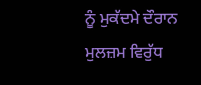ਨੂੰ ਮੁਕੱਦਮੇ ਦੌਰਾਨ ਮੁਲਜ਼ਮ ਵਿਰੁੱਧ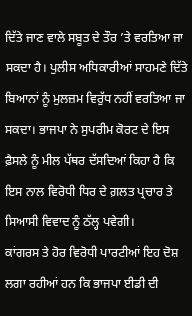ਦਿੱਤੇ ਜਾਣ ਵਾਲੇ ਸਬੂਤ ਦੇ ਤੌਰ ’ਤੇ ਵਰਤਿਆ ਜਾ ਸਕਦਾ ਹੈ। ਪੁਲੀਸ ਅਧਿਕਾਰੀਆਂ ਸਾਹਮਣੇ ਦਿੱਤੇ ਬਿਆਨਾਂ ਨੂੰ ਮੁਲਜ਼ਮ ਵਿਰੁੱਧ ਨਹੀਂ ਵਰਤਿਆ ਜਾ ਸਕਦਾ। ਭਾਜਪਾ ਨੇ ਸੁਪਰੀਮ ਕੋਰਟ ਦੇ ਇਸ ਫ਼ੈਸਲੇ ਨੂੰ ਮੀਲ ਪੱਥਰ ਦੱਸਦਿਆਂ ਕਿਹਾ ਹੈ ਕਿ ਇਸ ਨਾਲ ਵਿਰੋਧੀ ਧਿਰ ਦੇ ਗ਼ਲਤ ਪ੍ਰਚਾਰ ਤੇ ਸਿਆਸੀ ਵਿਵਾਦ ਨੂੰ ਠੱਲ੍ਹ ਪਵੇਗੀ।
ਕਾਂਗਰਸ ਤੇ ਹੋਰ ਵਿਰੋਧੀ ਪਾਰਟੀਆਂ ਇਹ ਦੋਸ਼ ਲਗਾ ਰਹੀਆਂ ਹਨ ਕਿ ਭਾਜਪਾ ਈਡੀ ਦੀ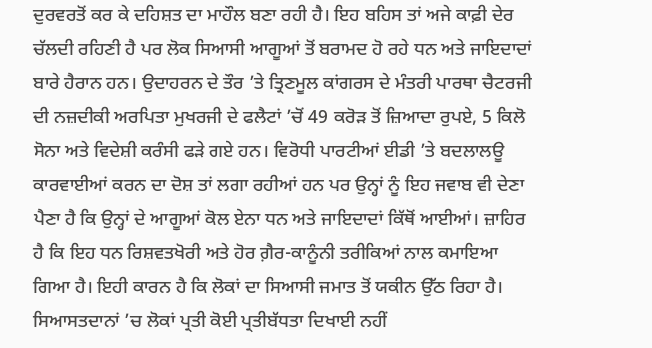ਦੁਰਵਰਤੋਂ ਕਰ ਕੇ ਦਹਿਸ਼ਤ ਦਾ ਮਾਹੌਲ ਬਣਾ ਰਹੀ ਹੈ। ਇਹ ਬਹਿਸ ਤਾਂ ਅਜੇ ਕਾਫ਼ੀ ਦੇਰ ਚੱਲਦੀ ਰਹਿਣੀ ਹੈ ਪਰ ਲੋਕ ਸਿਆਸੀ ਆਗੂਆਂ ਤੋਂ ਬਰਾਮਦ ਹੋ ਰਹੇ ਧਨ ਅਤੇ ਜਾਇਦਾਦਾਂ ਬਾਰੇ ਹੈਰਾਨ ਹਨ। ਉਦਾਹਰਨ ਦੇ ਤੌਰ ’ਤੇ ਤ੍ਰਿਣਮੂਲ ਕਾਂਗਰਸ ਦੇ ਮੰਤਰੀ ਪਾਰਥਾ ਚੈਟਰਜੀ ਦੀ ਨਜ਼ਦੀਕੀ ਅਰਪਿਤਾ ਮੁਖਰਜੀ ਦੇ ਫਲੈਟਾਂ ’ਚੋਂ 49 ਕਰੋੜ ਤੋਂ ਜ਼ਿਆਦਾ ਰੁਪਏ, 5 ਕਿਲੋ ਸੋਨਾ ਅਤੇ ਵਿਦੇਸ਼ੀ ਕਰੰਸੀ ਫੜੇ ਗਏ ਹਨ। ਵਿਰੋਧੀ ਪਾਰਟੀਆਂ ਈਡੀ ’ਤੇ ਬਦਲਾਲਊ ਕਾਰਵਾਈਆਂ ਕਰਨ ਦਾ ਦੋਸ਼ ਤਾਂ ਲਗਾ ਰਹੀਆਂ ਹਨ ਪਰ ਉਨ੍ਹਾਂ ਨੂੰ ਇਹ ਜਵਾਬ ਵੀ ਦੇਣਾ ਪੈਣਾ ਹੈ ਕਿ ਉਨ੍ਹਾਂ ਦੇ ਆਗੂਆਂ ਕੋਲ ਏਨਾ ਧਨ ਅਤੇ ਜਾਇਦਾਦਾਂ ਕਿੱਥੋਂ ਆਈਆਂ। ਜ਼ਾਹਿਰ ਹੈ ਕਿ ਇਹ ਧਨ ਰਿਸ਼ਵਤਖੋਰੀ ਅਤੇ ਹੋਰ ਗ਼ੈਰ-ਕਾਨੂੰਨੀ ਤਰੀਕਿਆਂ ਨਾਲ ਕਮਾਇਆ ਗਿਆ ਹੈ। ਇਹੀ ਕਾਰਨ ਹੈ ਕਿ ਲੋਕਾਂ ਦਾ ਸਿਆਸੀ ਜਮਾਤ ਤੋਂ ਯਕੀਨ ਉੱਠ ਰਿਹਾ ਹੈ। ਸਿਆਸਤਦਾਨਾਂ ’ਚ ਲੋਕਾਂ ਪ੍ਰਤੀ ਕੋਈ ਪ੍ਰਤੀਬੱਧਤਾ ਦਿਖਾਈ ਨਹੀਂ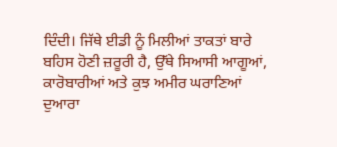ਦਿੰਦੀ। ਜਿੱਥੇ ਈਡੀ ਨੂੰ ਮਿਲੀਆਂ ਤਾਕਤਾਂ ਬਾਰੇ ਬਹਿਸ ਹੋਣੀ ਜ਼ਰੂਰੀ ਹੈ, ਉੱਥੇ ਸਿਆਸੀ ਆਗੂਆਂ, ਕਾਰੋਬਾਰੀਆਂ ਅਤੇ ਕੁਝ ਅਮੀਰ ਘਰਾਣਿਆਂ ਦੁਆਰਾ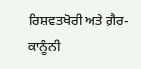ਰਿਸ਼ਵਤਖੋਰੀ ਅਤੇ ਗ਼ੈਰ-ਕਾਨੂੰਨੀ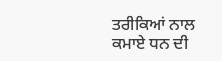ਤਰੀਕਿਆਂ ਨਾਲ ਕਮਾਏ ਧਨ ਦੀ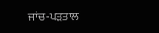ਜਾਂਚ-ਪੜਤਾਲ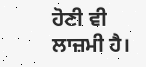ਹੋਣੀ ਵੀ ਲਾਜ਼ਮੀ ਹੈ।